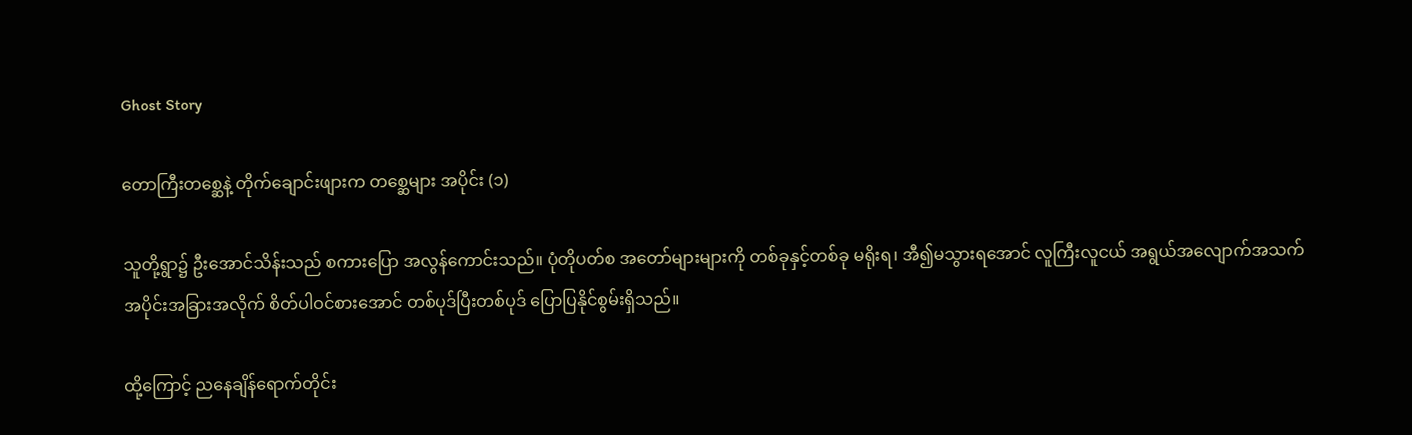Ghost Story

တောကြီးတစ္ဆေနဲ့ တိုက်ချောင်းဖျားက တစ္ဆေများ အပိုင်း (၁)

သူတို့ရွာ၌ ဦးအောင်သိန်းသည် စကားပြော အလွန်ကောင်းသည်။ ပုံတိုပတ်စ အတော်များများကို တစ်ခုနှင့်တစ်ခု မရိုးရ၊ အီ၍မသွားရအောင် လူကြီးလူငယ် အရွယ်အလျောက်အသက် အပိုင်းအခြားအလိုက် စိတ်ပါဝင်စားအောင် တစ်ပုဒ်ပြီးတစ်ပုဒ် ပြောပြနိုင်စွမ်းရှိသည်။

ထို့ကြောင့် ညနေချိန်ရောက်တိုင်း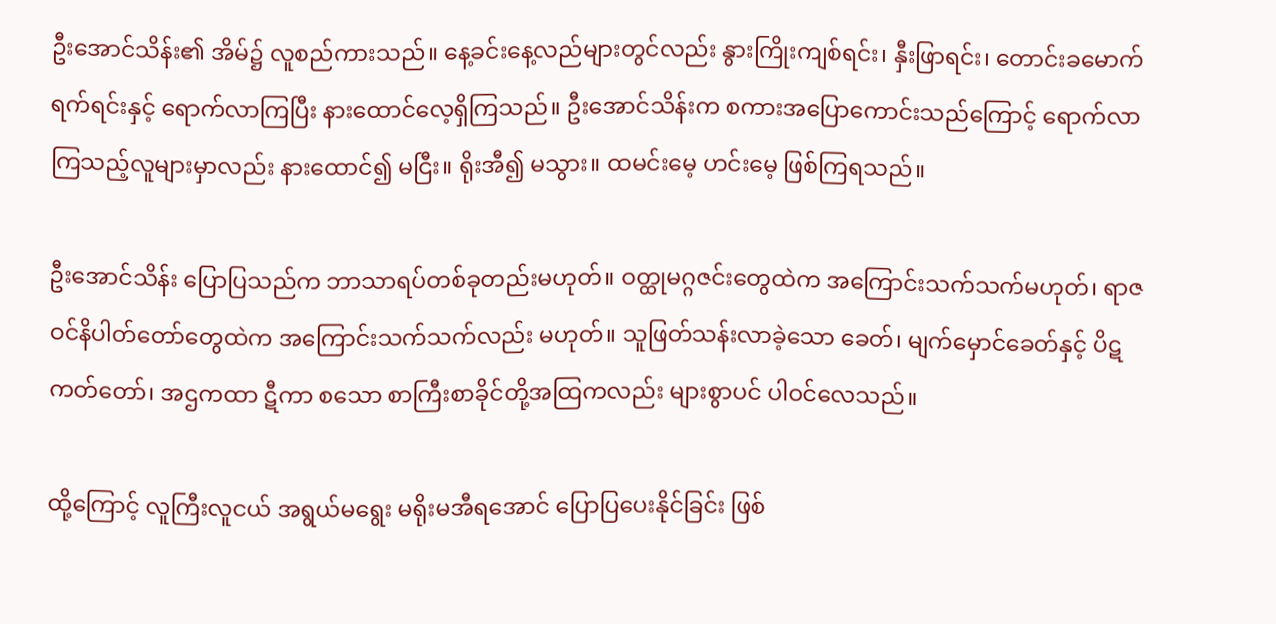ဦးအောင်သိန်း၏ အိမ်၌ လူစည်ကားသည်။ နေ့ခင်းနေ့လည်များတွင်လည်း နွားကြိုးကျစ်ရင်း၊ နှီးဖြာရင်း၊ တောင်းခမောက်ရက်ရင်းနှင့် ရောက်လာကြပြီး နားထောင်လေ့ရှိကြသည်။ ဦးအောင်သိန်းက စကားအပြောကောင်းသည်ကြောင့် ရောက်လာကြသည့်လူများမှာလည်း နားထောင်၍ မငြီး။ ရိုးအီ၍ မသွား။ ထမင်းမေ့ ဟင်းမေ့ ဖြစ်ကြရသည်။

ဦးအောင်သိန်း ပြောပြသည်က ဘာသာရပ်တစ်ခုတည်းမဟုတ်။ ဝတ္ထုမဂ္ဂဇင်းတွေထဲက အကြောင်းသက်သက်မဟုတ်၊ ရာဇဝင်နိပါတ်တော်တွေထဲက အကြောင်းသက်သက်လည်း မဟုတ်။ သူဖြတ်သန်းလာခဲ့သော ခေတ်၊ မျက်မှောင်ခေတ်နှင့် ပိဋကတ်တော်၊ အဌကထာ ဋီကာ စသော စာကြီးစာခိုင်တို့အထြကလည်း များစွာပင် ပါဝင်လေသည်။

ထို့ကြောင့် လူကြီးလူငယ် အရွယ်မရွေး မရိုးမအီရအောင် ပြောပြပေးနိုင်ခြင်း ဖြစ်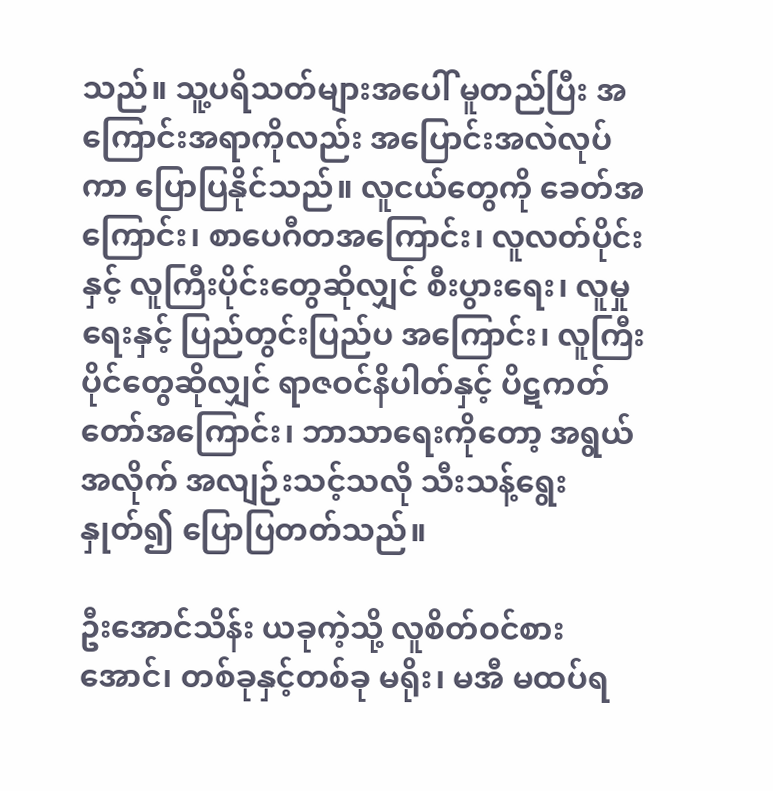သည်။ သူ့ပရိသတ်များအပေါ် မူတည်ပြီး အကြောင်းအရာကိုလည်း အပြောင်းအလဲလုပ်ကာ ပြောပြနိုင်သည်။ လူငယ်တွေကို ခေတ်အကြောင်း၊ စာပေဂီတအကြောင်း၊ လူလတ်ပိုင်းနှင့် လူကြီးပိုင်းတွေဆိုလျှင် စီးပွားရေး၊ လူမှုရေးနှင့် ပြည်တွင်းပြည်ပ အကြောင်း၊ လူကြီးပိုင်တွေဆိုလျှင် ရာဇဝင်နိပါတ်နှင့် ပိဋကတ်တော်အကြောင်း၊ ဘာသာ‌ရေးကိုတော့ အရွယ်အလိုက် အလျဉ်းသင့်သလို သီးသန့်ရွေးနှုတ်၍ ပြောပြတတ်သည်။

ဦးအောင်သိန်း ယခုကဲ့သို့ လူစိတ်ဝင်စားအောင်၊ တစ်ခုနှင့်တစ်ခု မရိုး၊ မအီ မထပ်ရ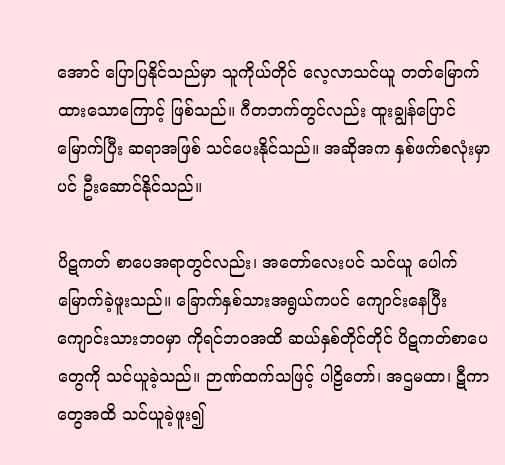အောင် ပြောပြနိုင်သည်မှာ သူကိုယ်တိုင် လေ့လာသင်ယူ တတ်မြောက်ထားသောကြောင့် ဖြစ်သည်။ ဂီတဘက်တွင်လည်း ထူးချွန်ပြောင်မြောက်ပြီး ဆရာအဖြစ် သင်ပေးနိုင်သည်။ အဆိုအက နှစ်ဖက်စလုံးမှာပင် ဦးဆောင်နိုင်သည်။

ပိဋကတ် စာပေအရာတွင်လည်း၊ အတော်လေးပင် သင်ယူ ပေါက်မြောက်ခဲ့ဖူးသည်။ ခြောက်နှစ်သားအရွယ်ကပင် ကျောင်းနေပြီး ကျောင်းသားဘဝမှာ ကိုရင်ဘဝအထိ ဆယ်နှစ်တိုင်တိုင် ပိဋကတ်စာပေတွေကို သင်ယူခဲ့သည်။ ဉာဏ်ထက်သဖြင့် ပါဠိတော်၊ အဌမထာ၊ ဋီကာတွေအထိ သင်ယူခဲ့ဖူး၍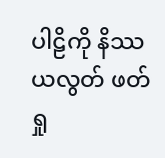ပါဠိကို နိဿယလွတ် ဖတ်ရှု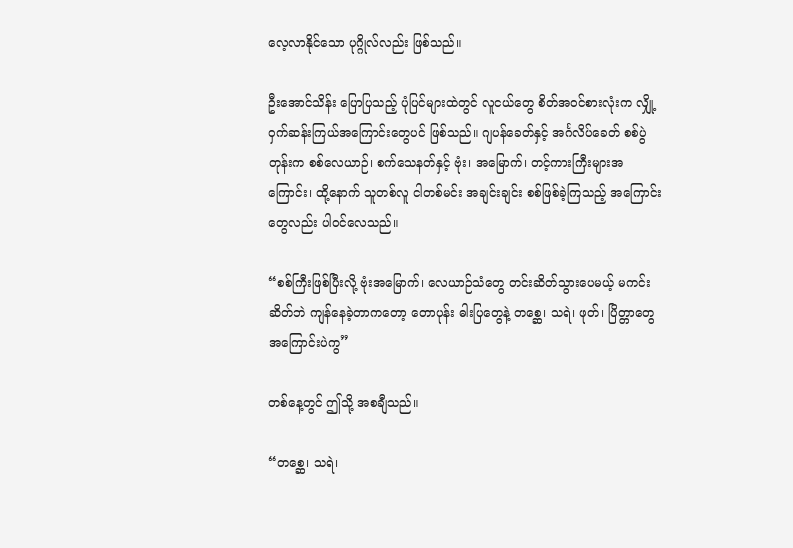လေ့လာနိုင်သော ပုဂ္ဂိုလ်လည်း ဖြစ်သည်။

ဦးအောင်သိန်း ပြောပြသည့် ပုံပြင်များထဲတွင် လူငယ်တွေ စိတ်အဝင်စားလုံးက လျှို့ဝှက်ဆန်းကြယ်အကြောင်းတွေပင် ဖြစ်သည်။ ဂျပန်ခေတ်နှင့် အင်္ဂလိပ်ခေတ် စစ်ပွဲတုန်းက စစ်လေယာဉ်၊ စက်သေနတ်နှင့် ဗုံး၊ အမြောက်၊ တင့်ကားကြီးများအကြောင်း၊ ထို့နောက် သူတစ်လူ ငါတစ်မင်း အချင်းချင်း စစ်ဖြစ်ခဲ့ကြသည့် အကြောင်းတွေလည်း ပါဝင်လေသည်။

“စစ်ကြီးဖြစ်ပြီးလို့ ဗုံးအမြောက်၊ လေယာဉ်သံတွေ တင်းဆိတ်သွားပေမယ့် မကင်းဆိတ်ဘဲ ကျန်နေခဲ့တာကတော့ တောပုန်း ဓါးပြတွေနဲ့ တစ္ဆေ၊ သရဲ၊ ဖုတ်၊ ပြိတ္တာတွေ အကြောင်းပဲကွ”

တစ်နေ့တွင် ဤသို့ အစချီသည်။

“တစ္ဆေ၊ သရဲ၊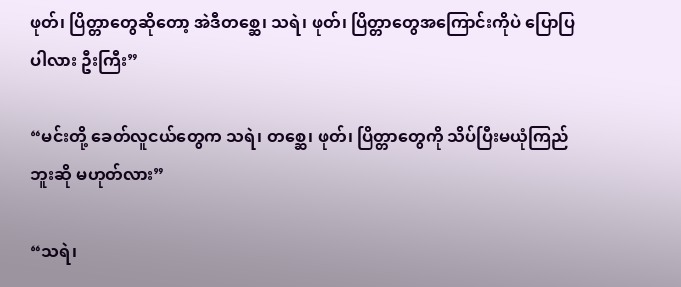ဖုတ်၊ ပြိတ္တာတွေဆိုတော့ အဲဒီတစ္ဆေ၊ သရဲ၊ ဖုတ်၊ ပြိတ္တာတွေအကြောင်းကိုပဲ ပြောပြပါလား ဦးကြီး”

“မင်းတို့ ခေတ်လူငယ်တွေက သရဲ၊ တစ္ဆေ၊ ဖုတ်၊ ပြိတ္တာတွေကို သိပ်ပြီးမယုံကြည်ဘူးဆို မဟုတ်လား”

“သရဲ၊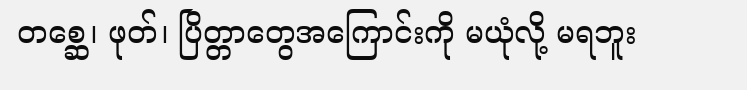တစ္ဆေ၊ ဖုတ်၊ ပြိတ္တာတွေအကြောင်းကို မယုံလို့ မရဘူး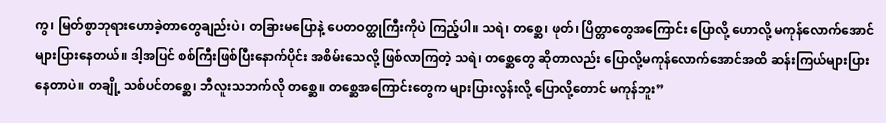ကွ၊ မြတ်စွာဘုရားဟောခဲ့တာတွေချည်းပဲ၊ တခြားမပြောနဲ့ ပေတဝတ္ထုကြီးကိုပဲ ကြည့်ပါ။ သရဲ၊ တစ္ဆေ၊ ဖုတ်၊ ပြိတ္တာတွေအကြောင်း ပြောလို့ ဟောလို့ မကုန်လောက်အောင် များပြားနေတယ်။ ဒါ့အပြင် စစ်ကြီးဖြစ်ပြီးနောက်ပိုင်း အစိမ်းသေလို့ ဖြစ်လာကြတဲ့ သရဲ၊ တစ္ဆေတွေ ဆိုတာလည်း ပြောလို့မကုန်လောက်အောင်အထိ ဆန်းကြယ်များပြားနေတာပဲ။ တချို့ သစ်ပင်တစ္ဆေ၊ ဘီလူးသဘက်လို တစ္ဆေ။ တစ္ဆေအကြောင်းတွေက များပြားလွန်းလို့ ပြောလို့တောင် မကုန်ဘူး”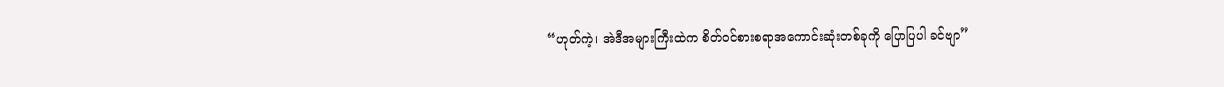“ဟုတ်ကဲ့၊ အဲဒီအများကြီးထဲက စိတ်ဝင်စားစရာအကောင်းဆုံးတစ်ခုကို ပြောပြပါ ခင်ဗျာ”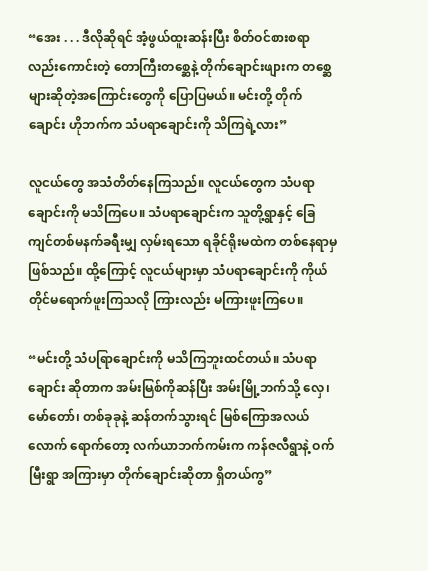“အေး . . . ဒီလိုဆိုရင် အံ့ဖွယ်ထူးဆန်းပြီး စိတ်ဝင်စားစရာလည်းကောင်းတဲ့ တောကြီးတစ္ဆေနဲ့ တိုက်ချောင်းဖျားက တစ္ဆေများဆိုတဲ့အကြောင်းတွေကို ပြောပြမယ်။ မင်းတို့ တိုက်ချောင်း ဟိုဘက်က သံပရာချောင်းကို သိကြရဲ့လား”

လူငယ်တွေ အသံတိတ်နေကြသည်။ လူငယ်တွေက သံပရာချောင်းကို မသိကြပေ။ သံပရာချောင်းက သူတို့ရွာနှင့် ခြေကျင်တစ်မနက်ခရီးမျှ လှမ်းရသော ရခိုင်ရိုးမထဲက တစ်နေရာမှ ဖြစ်သည်။ ထို့ကြောင့် လူငယ်များမှာ သံပရာချောင်းကို ကိုယ်တိုင်မရောက်ဖူးကြသလို ကြားလည်း မကြားဖူးကြပေ။

“မင်းတို့ သံပရြာချောင်းကို မသိကြဘူးထင်တယ်။ သံပရာချောင်း ဆိုတာက အမ်းမြစ်ကိုဆန်ပြီး အမ်းမြို့ဘက်သို့ လှေ၊ မော်တော်၊ တစ်ခုခုနဲ့ ဆန်တက်သွားရင် မြစ်ကြောအလယ်လောက် ရောက်တော့ လက်ယာဘက်ကမ်းက ကန်ဇလီရွာနဲ့ ဝက်မြီးရွာ အကြားမှာ တိုက်ချောင်းဆိုတာ ရှိတယ်ကွ”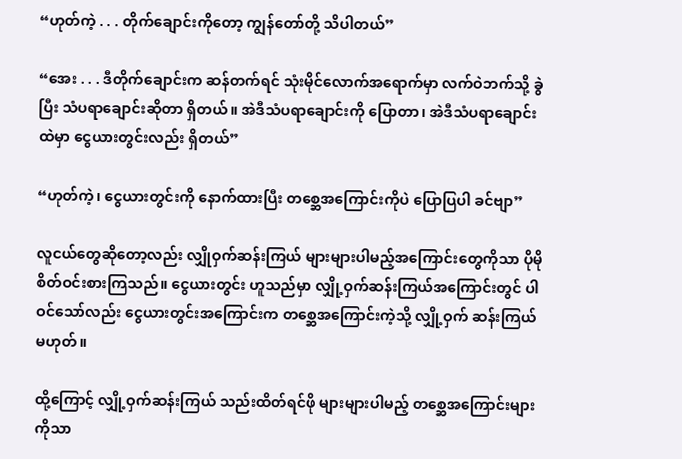“ဟုတ်ကဲ့ . . . တိုက်ချောင်းကိုတော့ ကျွန်တော်တို့ သိပါတယ်”

“အေး . . . ဒီတိုက်ချောင်းက ဆန်တက်ရင် သုံးမိုင်လောက်အရောက်မှာ လက်ဝဲဘက်သို့ ခွဲပြီး သံပရာချောင်းဆိုတာ ရှိတယ်။ အဲဒီသံပရာချောင်းကို ပြောတာ၊ အဲဒီသံပရာချောင်းထဲမှာ ငွေယားတွင်းလည်း ရှိတယ်”

“ဟုတ်ကဲ့၊ ငွေယားတွင်းကို နောက်ထားပြီး တစ္ဆေအကြောင်းကိုပဲ ပြောပြပါ ခင်ဗျာ”

လူငယ်တွေဆိုတော့လည်း လျှိုဝှက်ဆန်းကြယ် များများပါမည့်အကြောင်းတွေကိုသာ ပိုမိုစိတ်ဝင်းစားကြသည်။ ငွေယားတွင်း ဟူသည်မှာ လျှို့ဝှက်ဆန်းကြယ်အကြောင်းတွင် ပါဝင်သော်လည်း ငွေယားတွင်းအကြောင်းက တစ္ဆေအကြောင်းကဲ့သို့ လျှို့ဝှက် ဆန်းကြယ်မဟုတ်။

ထို့ကြောင့် လျှို့ဝှက်ဆန်းကြယ် သည်းထိတ်ရင်ဖို များများပါမည့် တစ္ဆေအကြောင်းများကိုသာ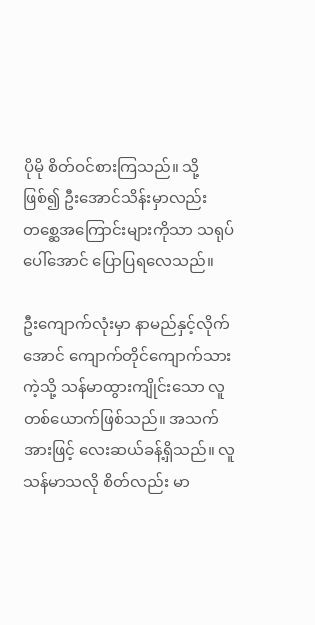ပိုမို စိတ်ဝင်စားကြသည်။ သို့ဖြစ်၍ ဦးအောင်သိန်းမှာလည်း တစ္ဆေအကြောင်းများကိုသာ သရုပ်ပေါ်အောင် ပြောပြရလေသည်။

ဦးကျောက်လုံးမှာ နာမည်နှင့်လိုက်အောင် ကျောက်တိုင်ကျောက်သားကဲ့သို့ သန်မာထွားကျိုင်းသော လူတစ်ယောက်ဖြစ်သည်။ အသက်အားဖြင့် လေးဆယ်ခန့်ရှိသည်။ လူသန်မာသလို စိတ်လည်း မာ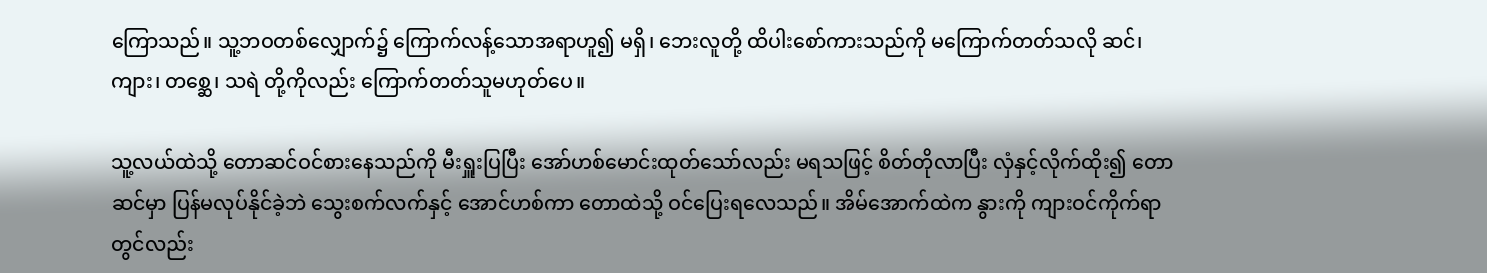ကြောသည်။ သူ့ဘဝတစ်လျှောက်၌ ကြောက်လန့်သောအရာဟူ၍ မရှိ၊ ဘေးလူတို့ ထိပါးစော်ကားသည်ကို မကြောက်တတ်သလို ဆင်၊ ကျား၊ တစ္ဆေ၊ သရဲ တို့ကိုလည်း ကြောက်တတ်သူမဟုတ်ပေ။

သူ့လယ်ထဲသို့ တောဆင်ဝင်စားနေသည်ကို မီးရှူးပြပြီး အော်ဟစ်မောင်းထုတ်သော်လည်း မရသဖြင့် စိတ်တိုလာပြီး လှံနှင့်လိုက်ထိုး၍ တောဆင်မှာ ပြန်မလုပ်နိုင်ခဲ့ဘဲ သွေးစက်လက်နှင့် အောင်ဟစ်ကာ တောထဲသို့ ဝင်ပြေးရလေသည်။ အိမ်အောက်ထဲက နွားကို ကျားဝင်ကိုက်ရာတွင်လည်း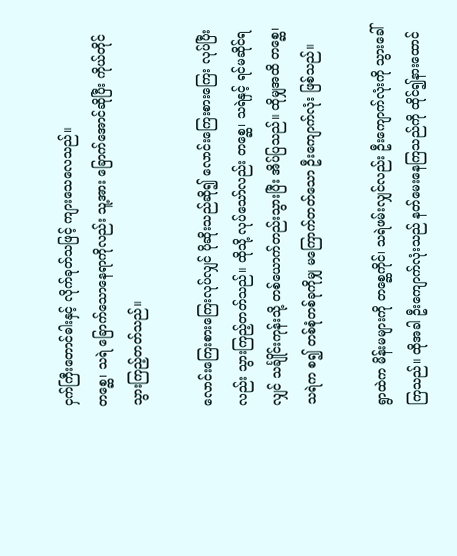ငှက်ကြီးတောင်ဓါးနှင့် လိုက်ခုတ်သဖြင့် ကျားသေလေသည်။
တစ္ဆေ၊ သရဲ ခြောက်သောနေရာကိုလည်း သူ့အား ခြောက်အောင်ဆိုပြီး ကိုယ်တိုင်သွားကြည့်တတ်သည်။

လောင်းကြေးစားကြေးလုပ်လျှင် ပိုဆိုးသည်ဆို၍ လောင်းကြေးစားကြေး လုပ်ပြီးလည်း သွားကြည့်တတ်သည်။ ထိုသို့ လုပ်သော်လည်း တစ္ဆေ၊ သရဲနှင့် ရင်မဆိုင်ရလျှင် သင်္ချိုင်းကုန်းသို့ တစ်ယောက်တည်းသွားပြီး အိပ်ပြသည်။ ထိုမျှအထိ တစ္ဆေ၊ သရဲက စ၍ တစ်စုံတစ်ခုကိုမျှ မကြောက်တတ်သော ဦးကျောက်လုံး ဖြစ်သည်။

ရွာထဲက မိန်းမများကို တစ္ဆေကိုင်၊ သရဲဖမ်းလျှင်လည်း ဦးကျောက်လုံးကို သွားခေါ်ကြသည်။ ထိုအခါ ဦးကျောက်လုံးသည် နတ်မေးနေကြသည်ကို ထိုင်၍နားထောင်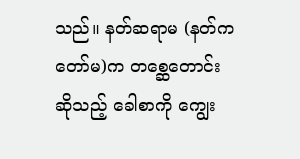သည်။ နတ်ဆရာမ (နတ်ကတော်မ)က တစ္ဆေတောင်းဆိုသည့် ခေါစာကို ကျွေး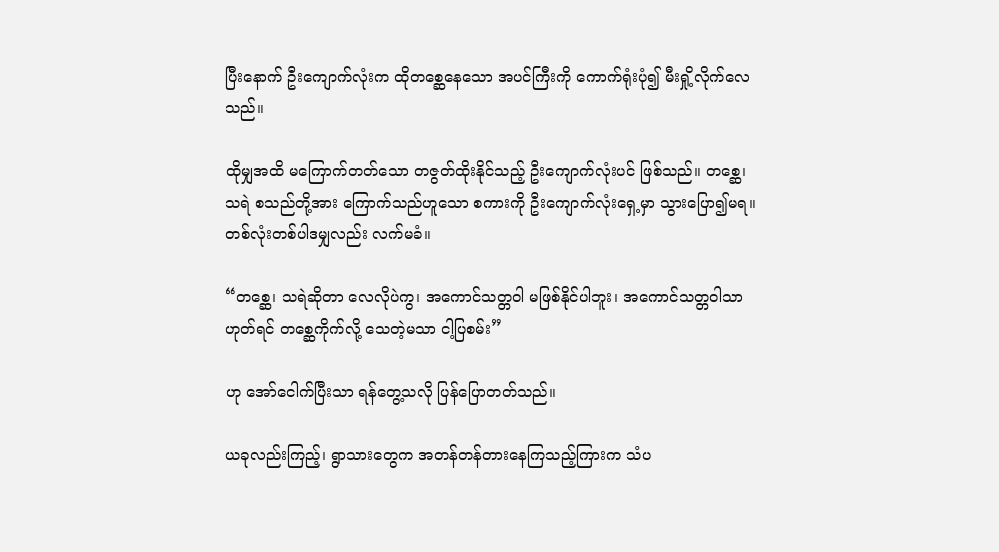ပြီးနောက် ဦးကျောက်လုံးက ထိုတစ္ဆေနေသော အပင်ကြီးကို ကောက်ရုံးပုံ၍ မီးရှို့လိုက်လေသည်။

ထိုမျှအထိ မကြောက်တတ်သော တဇွတ်ထိုးနိုင်သည့် ဦးကျောက်လုံးပင် ဖြစ်သည်။ တစ္ဆေ၊ သရဲ စသည်တို့အား ကြောက်သည်ဟူသော စကားကို ဦးကျောက်လုံးရှေ့မှာ သွားပြော၍မရ။ တစ်လုံးတစ်ပါဒမျှလည်း လက်မခံ။

“တစ္ဆေ၊ သရဲဆိုတာ လေလိုပဲကွ၊ အကောင်သတ္တဝါ မဖြစ်နိုင်ပါဘူး၊ အကောင်သတ္တဝါသာဟုတ်ရင် တစ္ဆေကိုက်လို့ သေတဲ့မသာ ငါ့ပြစမ်း”

ဟု အော်ငေါက်ပြီးသာ ရန်တွေ့သလို ပြန်ပြောတတ်သည်။

ယခုလည်းကြည့်၊ ရွာသားတွေက အတန်တန်တားနေကြသည့်ကြားက သံပ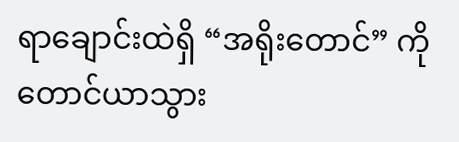ရာချောင်းထဲရှိ “အရိုးတောင်” ကို တောင်ယာသွား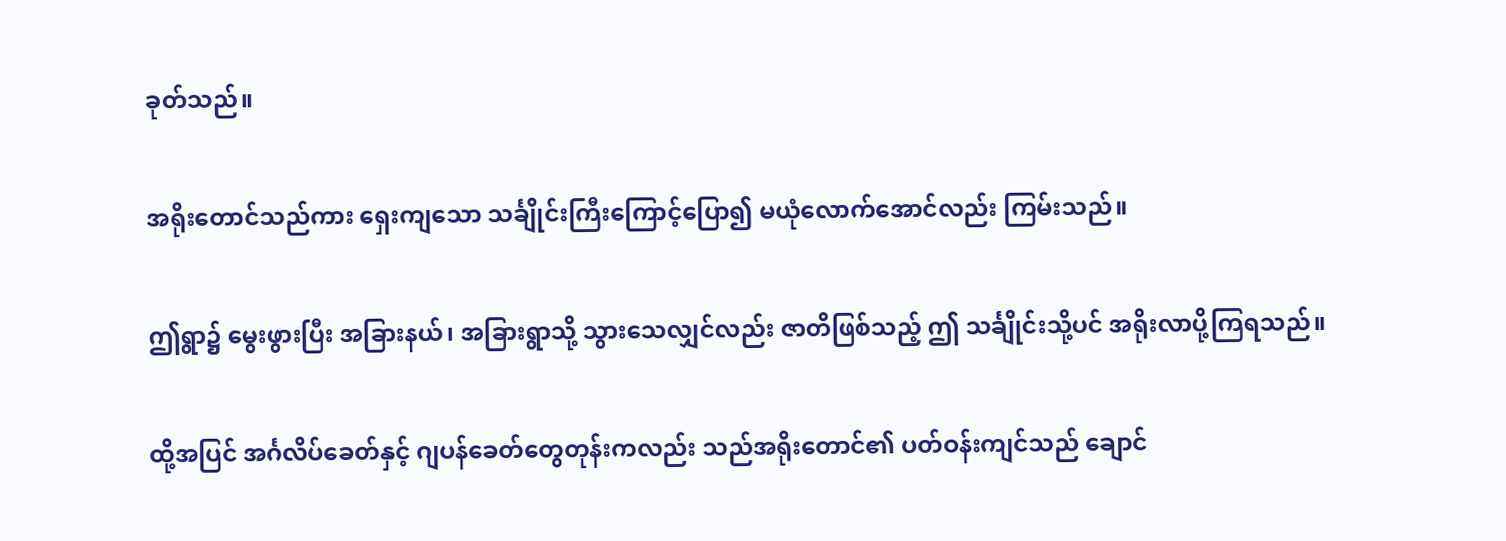ခုတ်သည်။

အရိုးတောင်သည်ကား ရှေးကျသော သင်္ချိုင်းကြီးကြောင့်ပြော၍ မယုံလောက်အောင်လည်း ကြမ်းသည်။

ဤရွာ၌ မွေးဖွားပြီး အခြားနယ်၊ အခြားရွာသို့ သွားသေလျှင်လည်း ဇာတိဖြစ်သည့် ဤ သင်္ချိုင်းသို့ပင် အရိုးလာပို့ကြရသည်။

ထို့အပြင် အင်္ဂလိပ်ခေတ်နှင့် ဂျပန်ခေတ်တွေတုန်းကလည်း သည်အရိုးတောင်၏ ပတ်ဝန်းကျင်သည် ချောင်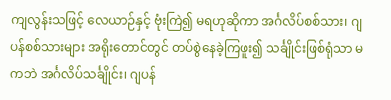ကျလွန်းသဖြင့် လေယာဉ်နှင့် ဗုံးကြဲ၍ မရဟုဆိုကာ အင်္ဂလိပ်စစ်သား၊ ဂျပန်စစ်သားများ အရိုးတောင်တွင် တပ်စွဲနေခဲ့ကြဖူး၍ သင်္ချိုင်းဖြစ်ရုံသာ မကဘဲ အင်္ဂလိပ်သင်္ချိုင်း၊ ဂျပန်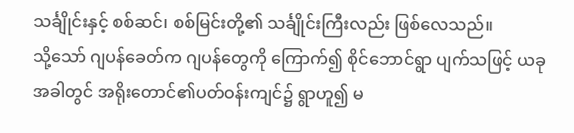သင်္ချိုင်းနှင့် စစ်ဆင်၊ စစ်မြင်းတို့၏ သင်္ချိုင်းကြီးလည်း ဖြစ်လေသည်။
သို့သော် ဂျပန်ခေတ်က ဂျပန်တွေကို ကြောက်၍ စိုင်ဘောင်ရွာ ပျက်သဖြင့် ယခုအခါတွင် အရိုးတောင်၏ပတ်ဝန်းကျင်၌ ရွာဟူ၍ မ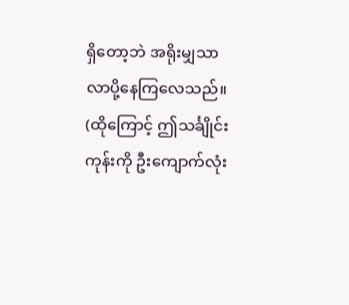ရှိတော့ဘဲ အရိုးမျှသာ လာပို့နေကြလေသည်။ (ထိုကြောင့် ဤသင်္ချိုင်းကုန်းကို ဦးကျောက်လုံး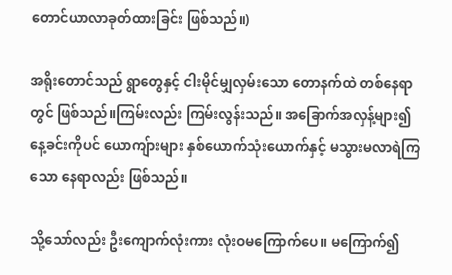တောင်ယာလာခုတ်ထားခြင်း ဖြစ်သည်။)

အရိုးတောင်သည် ရွာတွေနှင့် ငါးမိုင်မျှလှမ်းသော တောနက်ထဲ တစ်နေရာတွင် ဖြစ်သည်။ကြမ်းလည်း ကြမ်းလွန်းသည်။ အခြောက်အလှန့်များ၍ နေ့ခင်းကိုပင် ယောကျ်ားများ နှစ်ယောက်သုံးယောက်နှင့် မသွားမလာရဲကြသော နေရာလည်း ဖြစ်သည်။

သို့သော်လည်း ဦးကျောက်လုံးကား လုံးဝမကြောက်ပေ။ မကြောက်၍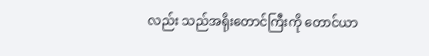လည်း သည်အရိုးတောင်ကြီးကို တောင်ယာ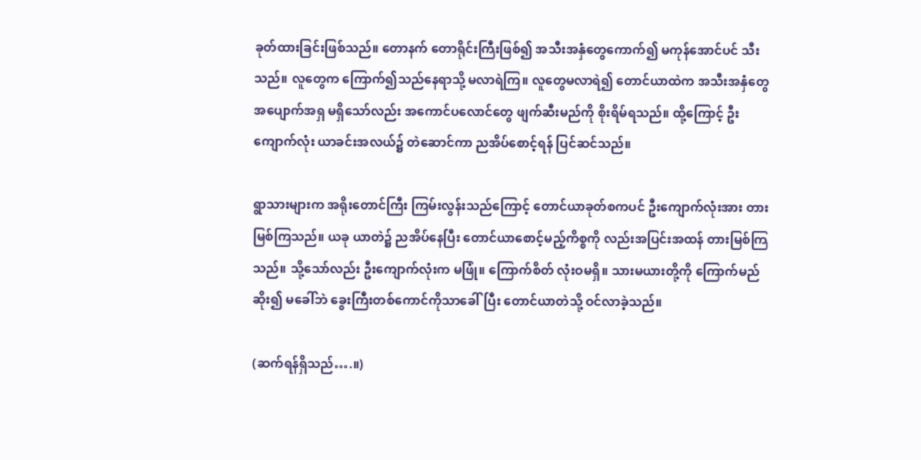ခုတ်ထားခြင်းဖြစ်သည်။ တောနက် တောရိုင်းကြီးဖြစ်၍ အသီးအနှံတွေကောက်၍ မကုန်အောင်ပင် သီးသည်။ လူတွေက ကြောက်၍သည်နေရာသို့ မလာရဲကြ။ လူတွေမလာရဲ၍ တောင်ယာထဲက အသီးအနှံတွေ အပျောက်အရှ မရှိသော်လည်း အကောင်ပလောင်တွေ ဖျက်ဆီးမည်ကို စိုးရိမ်ရသည်။ ထို့ကြောင့် ဦးကျောက်လုံး ယာခင်းအလယ်၌ တဲဆောင်ကာ ညအိပ်စောင့်ရန် ပြင်ဆင်သည်။

ရွာသားများက အရိုးတောင်ကြီး ကြမ်းလွန်းသည်ကြောင့် တောင်ယာခုတ်စကပင် ဦးကျောက်လုံးအား တားမြစ်ကြသည်။ ယခု ယာတဲ၌ ညအိပ်နေပြီး တောင်ယာစောင့်မည့်ကိစ္စကို လည်းအပြင်းအထန် တားမြစ်ကြသည်။ သို့သော်လည်း ဦးကျောက်လုံးက မဖြုံ။ ကြောက်စိတ် လုံးဝမရှိ။ သားမယားတို့ကို ကြောက်မည်ဆိုး၍ မခေါ်ဘဲ ခွေးကြီးတစ်ကောင်ကိုသာခေါ်ပြီး တောင်ယာတဲသို့ ဝင်လာခဲ့သည်။

(ဆက်ရန်ရှိသည်….။)